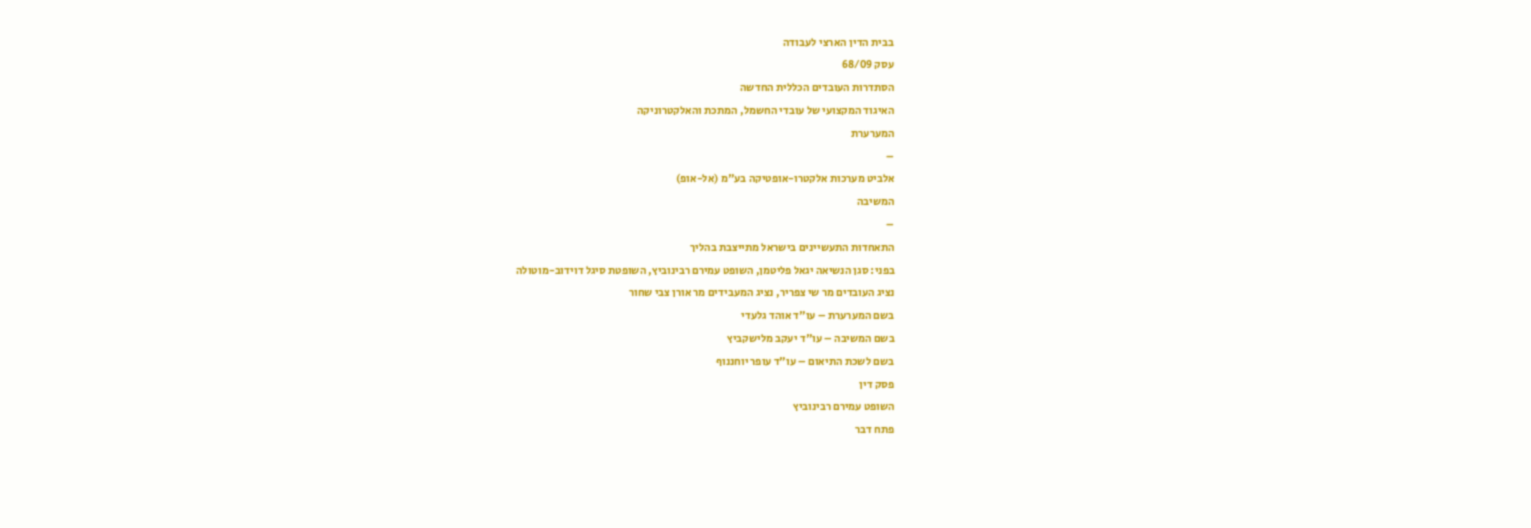בבית הדין הארצי לעבודה
עסק 68/09
הסתדרות העובדים הכללית החדשה
האיגוד המקצועי של עובדי החשמל, המתכת והאלקטרוניקה
המערערת
–
אלביט מערכות אלקטרו-אופטיקה בע"מ (אל-אופ)
המשיבה
–
התאחדות התעשיינים בישראל מתייצבת בהליך
בפני: סגן הנשיאה יגאל פליטמן, השופט עמירם רבינוביץ, השופטת סיגל דוידוב-מוטולה
נציג העובדים מר שי צפריר, נציג המעבידים מר אורן צבי שחור
בשם המערערת – עו"ד אוהד גלעדי
בשם המשיבה – עו"ד יעקב מלישקביץ
בשם לשכת התיאום – עו"ד עופר יוחננוף
פסק דין
השופט עמירם רבינוביץ
פתח דבר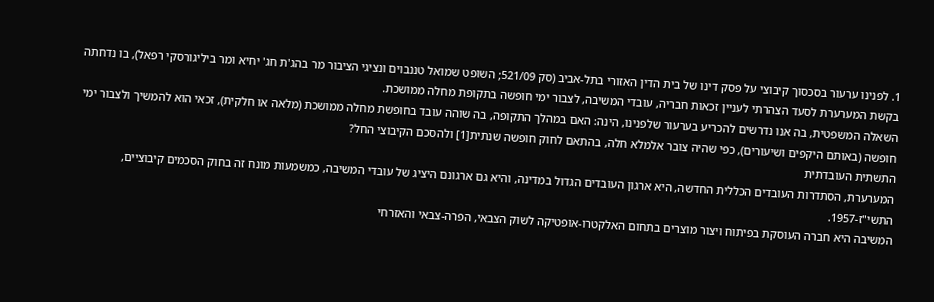1. לפנינו ערעור בסכסוך קיבוצי על פסק דינו של בית הדין האזורי בתל-אביב (סק 521/09; השופט שמואל טננבוים ונציגי הציבור מר בהג'ת חג' יחיא ומר ביליגורסקי רפאל), בו נדחתה בקשת המערערת לסעד הצהרתי לעניין זכאות חבריה, עובדי המשיבה, לצבור ימי חופשה בתקופת מחלה ממושכת.
השאלה המשפטית, בה אנו נדרשים להכריע בערעור שלפנינו, הינה: האם במהלך התקופה, בה שוהה עובד בחופשת מחלה ממושכת (מלאה או חלקית), זכאי הוא להמשיך ולצבור ימי חופשה (באותם היקפים ושיעורים), כפי שהיה צובר אלמלא חלה, בהתאם לחוק חופשה שנתית[1] ולהסכם הקיבוצי החל?
התשתית העובדתית
המערערת, הסתדרות העובדים הכללית החדשה, היא ארגון העובדים הגדול במדינה, והיא גם ארגונם היציג של עובדי המשיבה, כמשמעות מונח זה בחוק הסכמים קיבוציים, התשי"ז-1957.
המשיבה היא חברה העוסקת בפיתוח ויצור מוצרים בתחום האלקטרו-אופטיקה לשוק הצבאי, הפרה-צבאי והאזרחי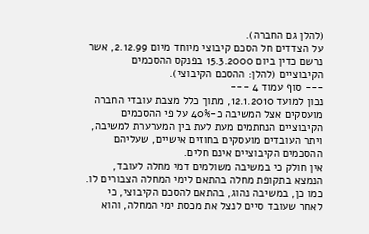(להלן גם החברה).
על הצדדים חל הסכם קיבוצי מיוחד מיום 2.12.99, אשר נרשם כדין ביום 15.3.2000 בפנקס ההסכמים הקיבוציים (להלן: ההסכם הקיבוצי).
--- סוף עמוד 4 ---
נכון למועד 12.1.2010, מתוך כלל מצבת עובדי החברה מועסקים אצל המשיבה כ-40% על פי ההסכמים הקיבוציים הנחתמים מעת לעת בין המערערת למשיבה, ויתר העובדים מועסקים בחוזים אישיים, שעליהם ההסכמים הקיבוציים אינם חלים.
אין חולק כי במשיבה משולמים דמי מחלה לעובד, הנמצא בתקופת מחלה בהתאם לימי המחלה הצבורים לו. כמו כן, במשיבה נהוג, בהתאם להסכם הקיבוצי, כי לאחר שעובד סיים לנצל את מכסת ימי המחלה, והוא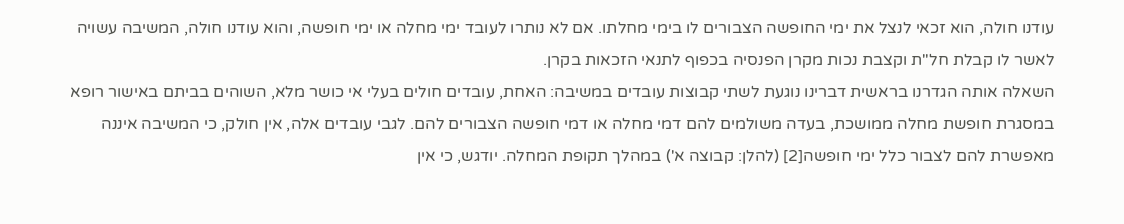עודנו חולה, הוא זכאי לנצל את ימי החופשה הצבורים לו בימי מחלתו. אם לא נותרו לעובד ימי מחלה או ימי חופשה, והוא עודנו חולה, המשיבה עשויה לאשר לו קבלת חל"ת וקצבת נכות מקרן הפנסיה בכפוף לתנאי הזכאות בקרן.
השאלה אותה הגדרנו בראשית דברינו נוגעת לשתי קבוצות עובדים במשיבה: האחת, עובדים חולים בעלי אי כושר מלא, השוהים בביתם באישור רופא במסגרת חופשת מחלה ממושכת, בעדה משולמים להם דמי מחלה או דמי חופשה הצבורים להם. לגבי עובדים אלה, אין חולק, כי המשיבה איננה מאפשרת להם לצבור כלל ימי חופשה[2] (להלן: קבוצה א') במהלך תקופת המחלה. יודגש, כי אין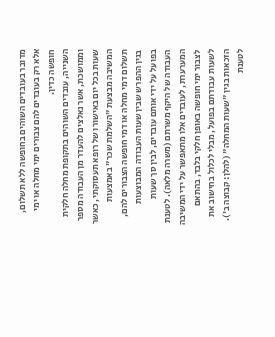מדובר בעובדים השוהים בחופשה ללא תשלום, אלא רק בעובדים להם צבורים ימי מחלה או ימי חופשה כדין.
השנייה, עובדים השוהים בתקופת מחלה חלקית וממושכת, אשר נאלצים להעדר מן העבודה מספר שעות בכל יום באישורו של רופא תעסוקתי, כאשר המשיבה מבצעת "השלמת שכר" באמצעות תשלום דמי מחלה או דמי חופשה הצבורים להם, בגין ההפרש שבין שעות העבודה המבוצעות בפועל על ידי אותם עובדים, לבין סך שעות העבודה של היקף משרתם (משרה מלאה). לטענת המערערת, לעובדים אלו מתאפשר על ידי המשיבה לצבור ימי חופשה באופן חלקי בלבד, בהתאם לשעות עבודתם בפועל, מבלי לכלול בחישוב את הזכאות בגין "שעות המחלה" (להלן: קבוצה ב'). לטענת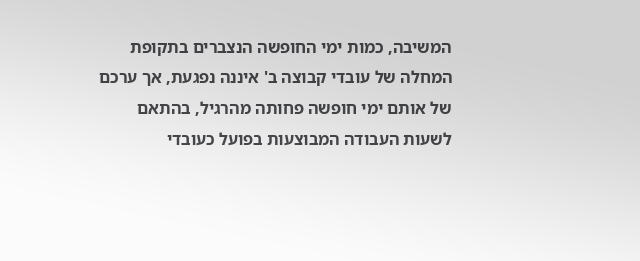המשיבה, כמות ימי החופשה הנצברים בתקופת המחלה של עובדי קבוצה ב' איננה נפגעת, אך ערכם של אותם ימי חופשה פחותה מהרגיל, בהתאם לשעות העבודה המבוצעות בפועל כעובדי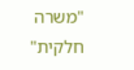"משרה חלקית"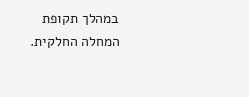במהלך תקופת המחלה החלקית.